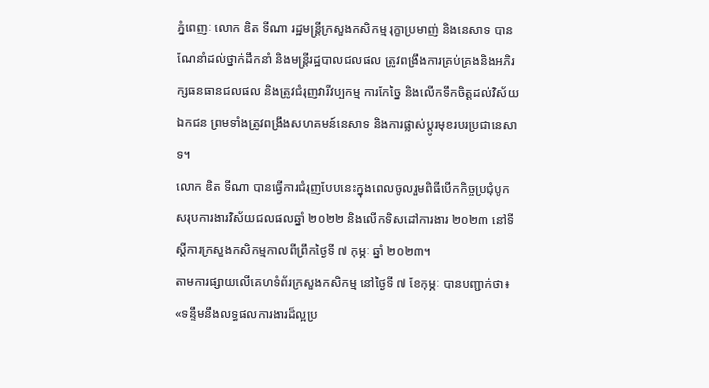ភ្នំពេញៈ លោក ឌិត ទីណា រដ្ឋមន្ត្រីក្រសួងកសិកម្ម រុក្ខាប្រមាញ់ និងនេសាទ បានណែនាំដល់ថ្នាក់ដឹកនាំ និងមន្ត្រីរដ្ឋបាលជលផល ត្រូវពង្រឹងការគ្រប់គ្រងនិងអភិរក្សធនធានជលផល និងត្រូវជំរុញវារីវប្បកម្ម ការកែច្នៃ និងលើកទឹកចិត្តដល់វិស័យឯកជន ព្រមទាំងត្រូវពង្រឹងសហគមន៍នេសាទ និងការផ្លាស់ប្តូរមុខរបរប្រជានេសាទ។
លោក ឌិត ទីណា បានធ្វើការជំរុញបែបនេះក្នុងពេលចូលរួមពិធីបើកកិច្ចប្រជុំបូកសរុបការងារវិស័យជលផលឆ្នាំ ២០២២ និងលើកទិសដៅការងារ ២០២៣ នៅទីស្តីការក្រសួងកសិកម្មកាលពីព្រឹកថ្ងៃទី ៧ កុម្ភៈ ឆ្នាំ ២០២៣។
តាមការផ្សាយលើគេហទំព័រក្រសួងកសិកម្ម នៅថ្ងៃទី ៧ ខែកុម្ភៈ បានបញ្ជាក់ថា៖ «ទន្ទឹមនឹងលទ្ធផលការងារដ៏ល្អប្រ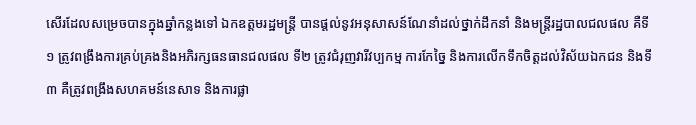សើរដែលសម្រេចបានក្នុងឆ្នាំកន្លងទៅ ឯកឧត្តមរដ្ឋមន្ត្រី បានផ្តល់នូវអនុសាសន៍ណែនាំដល់ថ្នាក់ដឹកនាំ និងមន្ត្រីរដ្ឋបាលជលផល គឺទី១ ត្រូវពង្រឹងការគ្រប់គ្រងនិងអភិរក្សធនធានជលផល ទី២ ត្រូវជំរុញវារីវប្បកម្ម ការកែច្នៃ និងការលើកទឹកចិត្តដល់វិស័យឯកជន និងទី៣ គឺត្រូវពង្រឹងសហគមន៍នេសាទ និងការផ្លា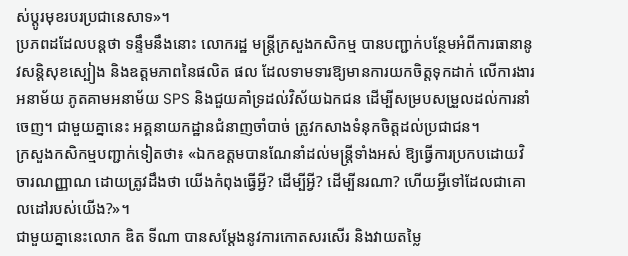ស់ប្តូរមុខរបរប្រជានេសាទ»។
ប្រភពដដែលបន្តថា ទន្ទឹមនឹងនោះ លោករដ្ឋ មន្ត្រីក្រសួងកសិកម្ម បានបញ្ជាក់បន្ថែមអំពីការធានានូវសន្តិសុខស្បៀង និងឧត្តមភាពនៃផលិត ផល ដែលទាមទារឱ្យមានការយកចិត្តទុកដាក់ លើការងារ អនាម័យ ភូតគាមអនាម័យ SPS និងជួយគាំទ្រដល់វិស័យឯកជន ដើម្បីសម្របសម្រួលដល់ការនាំចេញ។ ជាមួយគ្នានេះ អគ្គនាយកដ្ឋានជំនាញចាំបាច់ ត្រូវកសាងទំនុកចិត្តដល់ប្រជាជន។
ក្រសួងកសិកម្មបញ្ជាក់ទៀតថា៖ «ឯកឧត្តមបានណែនាំដល់មន្ដ្រីទាំងអស់ ឱ្យធ្វើការប្រកបដោយវិចារណញ្ញាណ ដោយត្រូវដឹងថា យើងកំពុងធ្វើអ្វី? ដើម្បីអ្វី? ដើម្បីនរណា? ហើយអ្វីទៅដែលជាគោលដៅរបស់យើង?»។
ជាមួយគ្នានេះលោក ឌិត ទីណា បានសម្តែងនូវការកោតសរសើរ និងវាយតម្លៃ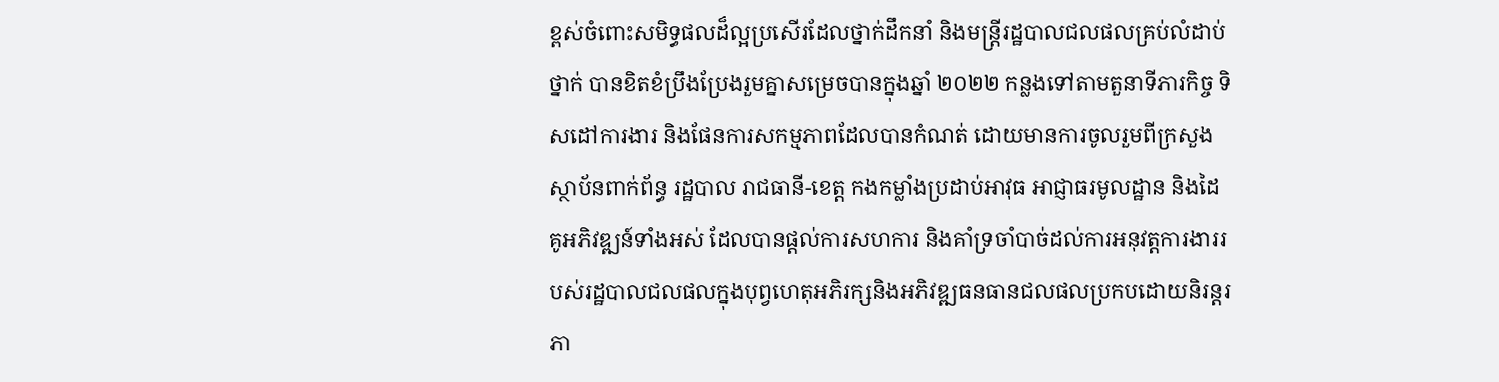ខ្ពស់ចំពោះសមិទ្ធផលដ៏ល្អប្រសើរដែលថ្នាក់ដឹកនាំ និងមន្ត្រីរដ្ឋបាលជលផលគ្រប់លំដាប់ថ្នាក់ បានខិតខំប្រឹងប្រែងរួមគ្នាសម្រេចបានក្នុងឆ្នាំ ២០២២ កន្លងទៅតាមតួនាទីភារកិច្ច ទិសដៅការងារ និងផែនការសកម្មភាពដែលបានកំណត់ ដោយមានការចូលរួមពីក្រសួង ស្ថាប័នពាក់ព័ន្ធ រដ្ឋបាល រាជធានី-ខេត្ត កងកម្លាំងប្រដាប់អាវុធ អាជ្ញាធរមូលដ្ឋាន និងដៃគូអភិវឌ្ឍន៍ទាំងអស់ ដែលបានផ្តល់ការសហការ និងគាំទ្រចាំបាច់ដល់ការអនុវត្តការងាររបស់រដ្ឋបាលជលផលក្នុងបុព្វហេតុអភិរក្សនិងអភិវឌ្ឍធនធានជលផលប្រកបដោយនិរន្តរភា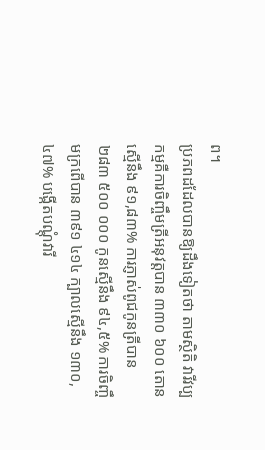ព។
ប្រភពដដែលបានឱ្យដឹងទៀតថា តាមស្ថិតិ វារីវប្បកម្មគឺការចិញ្ចឹមត្រីអនុវត្តបាន ៣៣០ ៦០០ តោន ស្មើនឹង ៩១,៨៣% ការភ្ញាស់ពូជកូនត្រីបាន ២៨៣ ៥០០ ០០០ កូនស្មើនឹង ៩៤,៥% ការចិញ្ចឹមក្រពើបាន ៣៩១ ៤១៤ ក្បាលស្មើនឹង ១៣០,៤៧% បង្កើតបណ្តុំវារី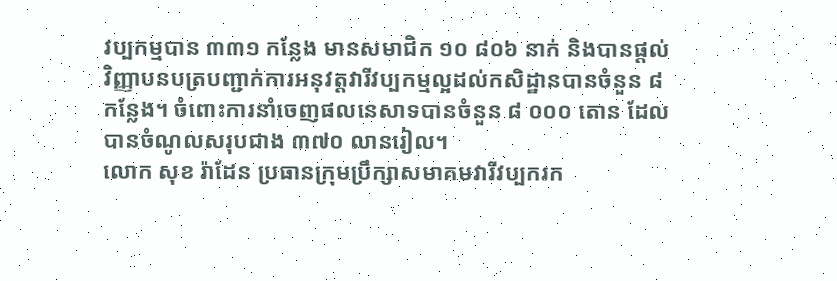វប្បកម្មបាន ៣៣១ កន្លែង មានសមាជិក ១០ ៨០៦ នាក់ និងបានផ្តល់វិញ្ញាបនបត្របញ្ជាក់ការអនុវត្តវារីវប្បកម្មល្អដល់កសិដ្ឋានបានចំនួន ៨ កន្លែង។ ចំពោះការនាំចេញផលនេសាទបានចំនួន ៨ ០០០ តោន ដែលបានចំណូលសរុបជាង ៣៧០ លានរៀល។
លោក សុខ រ៉ាដែន ប្រធានក្រុមប្រឹក្សាសមាគមវារីវប្បករក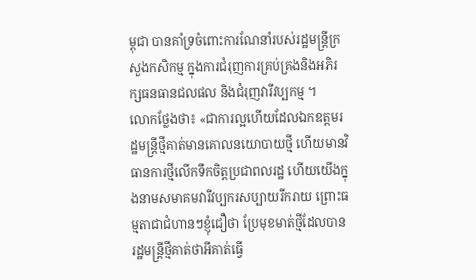ម្ពុជា បានគាំទ្រចំពោះការណែនាំរបស់រដ្ឋមន្ត្រីក្រសួងកសិកម្ម ក្នុងការជំរុញការគ្រប់គ្រងនិងអភិរក្សធនធានជលផល និងជំរុញវារីវប្បកម្ម ។
លោកថ្លែងថា៖ «ជាការល្អហើយដែលឯកឧត្តមរដ្ឋមន្ត្រីថ្មីគាត់មានគោលនយោបាយថ្មី ហើយមានវិធានការថ្មីលើកទឹកចិត្តប្រជាពលរដ្ឋ ហើយយើងក្នុងនាមសមាគមវារីវប្បករសប្បាយរីករាយ ព្រោះធម្មតាជាជំហានៗខ្ញុំជឿថា ប្រែមុខមាត់ថ្មីដែលបានរដ្ឋមន្ត្រីថ្មីគាត់ថាអីគាត់ធ្វើ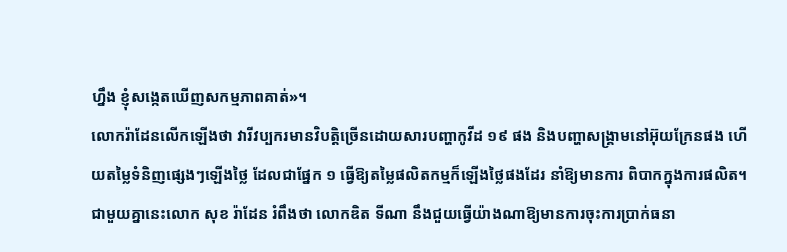ហ្នឹង ខ្ញុំសង្កេតឃើញសកម្មភាពគាត់»។
លោករ៉ាដែនលើកឡើងថា វារីវប្បករមានវិបត្តិច្រើនដោយសារបញ្ហាកូវីដ ១៩ ផង និងបញ្ហាសង្គ្រាមនៅអ៊ុយក្រែនផង ហើយតម្លៃទំនិញផ្សេងៗឡើងថ្លៃ ដែលជាផ្នែក ១ ធ្វើឱ្យតម្លៃផលិតកម្មក៏ឡើងថ្លៃផងដែរ នាំឱ្យមានការ ពិបាកក្នុងការផលិត។ ជាមួយគ្នានេះលោក សុខ រ៉ាដែន រំពឹងថា លោកឌិត ទីណា នឹងជួយធ្វើយ៉ាងណាឱ្យមានការចុះការប្រាក់ធនា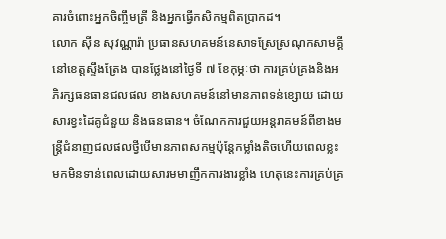គារចំពោះអ្នកចិញ្ចឹមត្រី និងអ្នកធ្វើកសិកម្មពិតប្រាកដ។
លោក ស៊ីន សុវណ្ណារ៉ា ប្រធានសហគមន៍នេសាទស្រែស្រណុកសាមគ្គី នៅខេត្តស្ទឹងត្រែង បានថ្លែងនៅថ្ងៃទី ៧ ខែកុម្ភៈថា ការគ្រប់គ្រងនិងអភិរក្សធនធានជលផល ខាងសហគមន៍នៅមានភាពទន់ខ្សោយ ដោយសារខ្វះដៃគូជំនួយ និងធនធាន។ ចំណែកការជួយអន្តរាគមន៍ពីខាងមន្ត្រីជំនាញជលផលថ្វីបើមានភាពសកម្មប៉ុន្តែកម្លាំងតិចហើយពេលខ្លះមកមិនទាន់ពេលដោយសារមមាញឹកការងារខ្លាំង ហេតុនេះការគ្រប់គ្រ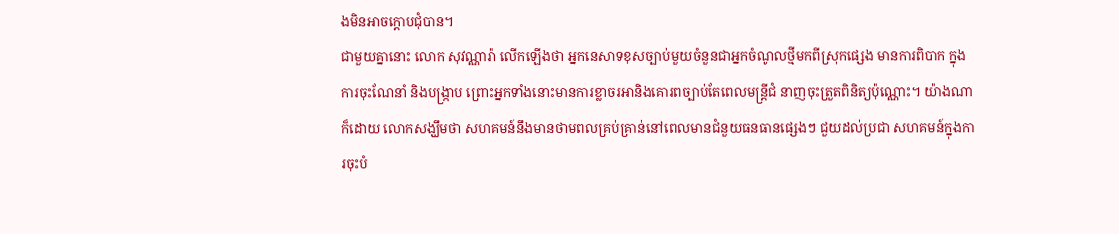ងមិនអាចក្តោបជុំបាន។
ជាមួយគ្នានោះ លោក សុវណ្ណារ៉ា លើកឡើងថា អ្នកនេសាទខុសច្បាប់មួយចំនួនជាអ្នកចំណូលថ្មីមកពីស្រុកផ្សេង មានការពិបាក ក្នុងការចុះណែនាំ និងបង្ក្រាប ព្រោះអ្នកទាំងនោះមានការខ្លាចរអានិងគោរពច្បាប់តែពេលមន្ត្រីជំ នាញចុះត្រួតពិនិត្យប៉ុណ្ណោះ។ យ៉ាងណាក៏ដោយ លោកសង្ឃឹមថា សហគមន៍នឹងមានថាមពលគ្រប់គ្រាន់នៅពេលមានជំនួយធនធានផ្សេងៗ ជួយដល់ប្រជា សហគមន៍ក្នុងការចុះបំ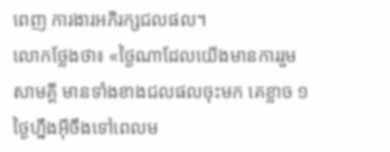ពេញ ការងារអភិរក្សជលផល។
លោកថ្លែងថា៖ «ថ្ងៃណាដែលយើងមានការរួមសាមគ្គី មានទាំងខាងជលផលចុះមក គេខ្លាច ១ ថ្ងៃហ្នឹងអ៊ីចឹងទៅពេលម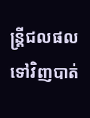ន្ត្រីជលផលទៅវិញបាត់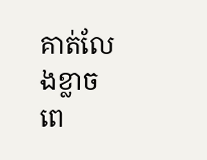គាត់លែងខ្លាច ពេ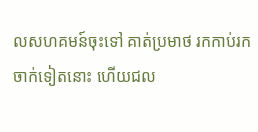លសហគមន៍ចុះទៅ គាត់ប្រមាថ រកកាប់រកចាក់ទៀតនោះ ហើយជល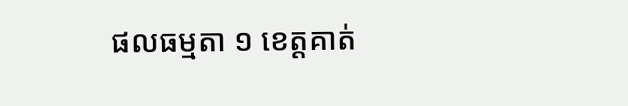ផលធម្មតា ១ ខេត្តគាត់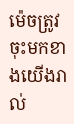ម៉េចត្រូវចុះមកខាងយើងរាល់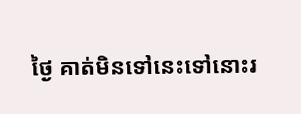ថ្ងៃ គាត់មិនទៅនេះទៅនោះរ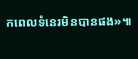កពេលទំនេរមិនបានផង»៕